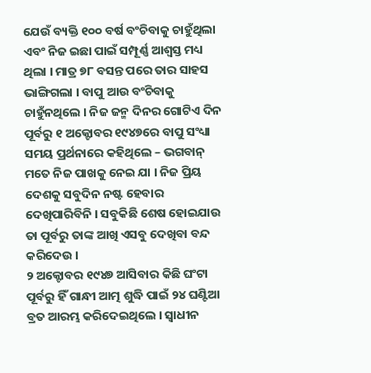ଯେଉଁ ବ୍ୟକ୍ତି ୧୦୦ ବର୍ଷ ବଂଚିବାକୁ ଚାହୁଁଥିଲା ଏବଂ ନିଜ ଇଛା ପାଇଁ ସମ୍ପୂର୍ଣ୍ଣ ଆଶ୍ବସ୍ତ ମଧ୍ୟ ଥିଲା । ମାତ୍ର ୭୮ ବସନ୍ତ ପରେ ତାର ସାହସ ଭାଙ୍ଗିଗଲା । ବାପୁ ଆଉ ବଂଚିବାକୁ ଚାହୁଁନଥିଲେ । ନିଜ ଜନ୍ମ ଦିନର ଗୋଟିଏ ଦିନ ପୂର୍ବରୁ ୧ ଅକ୍ଟୋବର ୧୯୪୭ରେ ବାପୁ ସଂଧ୍ୟା ସମୟ ପ୍ରର୍ଥନାରେ କହିଥିଲେ – ଭଗବାନ୍ ମତେ ନିଜ ପାଖକୁ ନେଇ ଯା । ନିଜ ପ୍ରିୟ ଦେଶକୁ ସବୁଦିନ ନଷ୍ଟ ହେବାର ଦେଖିପାରିବିନି । ସବୁକିଛି ଶେଷ ହୋଇଯାଉ ତା ପୂର୍ବରୁ ତାଙ୍କ ଆଖି ଏସବୁ ଦେଖିବା ବନ୍ଦ କରିଦେଉ ।
୨ ଅକ୍ଟୋବର ୧୯୪୭ ଆସିବାର କିଛି ଘଂଟା ପୂର୍ବରୁ ହିଁ ଗାନ୍ଧୀ ଆତ୍ମ ଶୁଦ୍ଧି ପାଇଁ ୨୪ ଘଣ୍ଟିଆ ବ୍ରତ ଆରମ୍ଭ କରିଦେଇଥିଲେ । ସ୍ବାଧୀନ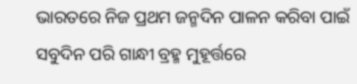ଭାରତରେ ନିଜ ପ୍ରଥମ ଜନ୍ମଦିନ ପାଳନ କରିବା ପାଇଁ ସବୁଦିନ ପରି ଗାନ୍ଧୀ ବ୍ରହ୍ମ ମୁହୂର୍ତ୍ତରେ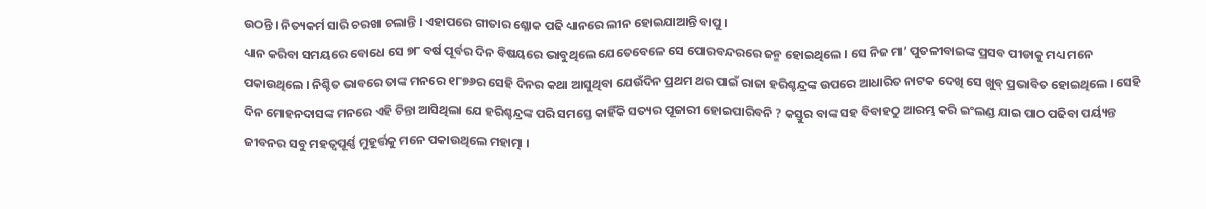ଉଠନ୍ତି । ନିତ୍ୟକର୍ମ ସାରି ଚରଖା ଚଲାନ୍ତି । ଏହାପରେ ଗୀତାର ଶ୍ଳୋକ ପଢି ଧ୍ୟାନରେ ଲୀନ ହୋଇଯାଆନ୍ତି ବାପୁ ।
ଧ୍ୟାନ କରିବା ସମୟରେ ବୋଧେ ସେ ୭୮ ବର୍ଷ ପୂର୍ବର ଦିନ ବିଷୟରେ ଭାବୁଥିଲେ ଯେତେବେଳେ ସେ ପୋରବନ୍ଦରରେ ଜନ୍ମ ହୋଇଥିଲେ । ସେ ନିଜ ମା’ ପୁତଳୀବାଇଙ୍କ ପ୍ରସବ ପୀଡାକୁ ମଧ୍ୟ ମନେ ପକାଉଥିଲେ । ନିଶ୍ଚିତ ଭାବରେ ତାଙ୍କ ମନରେ ୧୮୭୬ର ସେହି ଦିନର କଥା ଆସୁଥିବା ଯେଉଁଦିନ ପ୍ରଥମ ଥର ପାଇଁ ରାଜା ହରିଶ୍ଚନ୍ଦ୍ରଙ୍କ ଉପରେ ଆଧାରିତ ନାଟକ ଦେଖି ସେ ଖୁବ୍ ପ୍ରଭାବିତ ହୋଇଥିଲେ । ସେହି ଦିନ ମୋହନଦାସଙ୍କ ମନରେ ଏହି ଚିନ୍ତା ଆସିଥିଲା ଯେ ହରିଶ୍ଚନ୍ଦ୍ରଙ୍କ ପରି ସମସ୍ତେ କାହିଁକି ସତ୍ୟର ପୂଜାରୀ ହୋଇପାରିବନି ? କସ୍ତୁର ବାଙ୍କ ସହ ବିବାହଠୁ ଆରମ୍ଭ କରି ଇଂଲଣ୍ଡ ଯାଇ ପାଠ ପଢିବା ପର୍ୟ୍ୟନ୍ତ ଜୀବନର ସବୁ ମହତ୍ବପୂର୍ଣ୍ଣ ମୁହୂର୍ତ୍ତକୁ ମନେ ପକାଉଥିଲେ ମହାତ୍ମା ।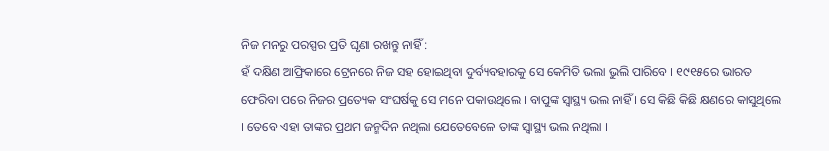ନିଜ ମନରୁ ପରସ୍ପର ପ୍ରତି ଘୃଣା ରଖନ୍ତୁ ନାହିଁ :
ହଁ ଦକ୍ଷିଣ ଆଫ୍ରିକାରେ ଟ୍ରେନରେ ନିଜ ସହ ହୋଇଥିବା ଦୁର୍ବ୍ୟବହାରକୁ ସେ କେମିତି ଭଲା ଭୁଲି ପାରିବେ । ୧୯୧୫ରେ ଭାରତ ଫେରିବା ପରେ ନିଜର ପ୍ରତ୍ୟେକ ସଂଘର୍ଷକୁ ସେ ମନେ ପକାଉଥିଲେ । ବାପୁଙ୍କ ସ୍ବାସ୍ଥ୍ୟ ଭଲ ନାହିଁ । ସେ କିଛି କିଛି କ୍ଷଣରେ କାସୁଥିଲେ । ତେବେ ଏହା ତାଙ୍କର ପ୍ରଥମ ଜନ୍ମଦିନ ନଥିଲା ଯେତେବେଳେ ତାଙ୍କ ସ୍ବାସ୍ଥ୍ୟ ଭଲ ନଥିଲା ।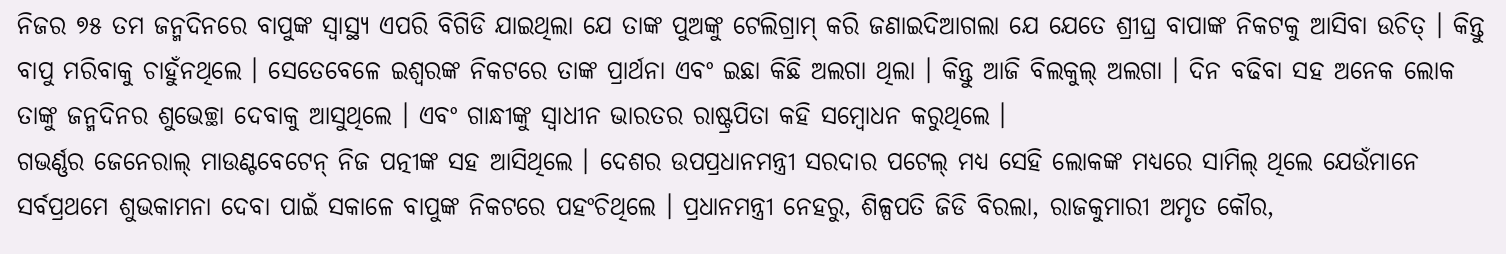ନିଜର ୭୫ ତମ ଜନ୍ମଦିନରେ ବାପୁଙ୍କ ସ୍ବାସ୍ଥ୍ୟ ଏପରି ବିଗିଡି ଯାଇଥିଲା ଯେ ତାଙ୍କ ପୁଅଙ୍କୁ ଟେଲିଗ୍ରାମ୍ କରି ଜଣାଇଦିଆଗଲା ଯେ ଯେତେ ଶ୍ରୀଘ୍ର ବାପାଙ୍କ ନିକଟକୁ ଆସିବା ଉଚିତ୍ । କିନ୍ତୁ ବାପୁ ମରିବାକୁ ଚାହୁଁନଥିଲେ । ସେତେବେଳେ ଇଶ୍ବରଙ୍କ ନିକଟରେ ତାଙ୍କ ପ୍ରାର୍ଥନା ଏବଂ ଇଛା କିଛି ଅଲଗା ଥିଲା । କିନ୍ତୁ ଆଜି ବିଲକୁଲ୍ ଅଲଗା । ଦିନ ବଢିବା ସହ ଅନେକ ଲୋକ ତାଙ୍କୁ ଜନ୍ମଦିନର ଶୁଭେଚ୍ଛା ଦେବାକୁ ଆସୁଥିଲେ । ଏବଂ ଗାନ୍ଧୀଙ୍କୁ ସ୍ବାଧୀନ ଭାରତର ରାଷ୍ଟ୍ରପିତା କହି ସମ୍ବୋଧନ କରୁଥିଲେ ।
ଗଭର୍ଣ୍ଣର ଜେନେରାଲ୍ ମାଉଣ୍ଟବେଟେନ୍ ନିଜ ପତ୍ନୀଙ୍କ ସହ ଆସିଥିଲେ । ଦେଶର ଉପପ୍ରଧାନମନ୍ତ୍ରୀ ସରଦାର ପଟେଲ୍ ମଧ୍ୟ ସେହି ଲୋକଙ୍କ ମଧ୍ୟରେ ସାମିଲ୍ ଥିଲେ ଯେଉଁମାନେ ସର୍ବପ୍ରଥମେ ଶୁଭକାମନା ଦେବା ପାଇଁ ସକାଳେ ବାପୁଙ୍କ ନିକଟରେ ପହଂଚିଥିଲେ । ପ୍ରଧାନମନ୍ତ୍ରୀ ନେହରୁ, ଶିଳ୍ପପତି ଜିଡି ବିରଲା, ରାଜକୁମାରୀ ଅମୃତ କୌର,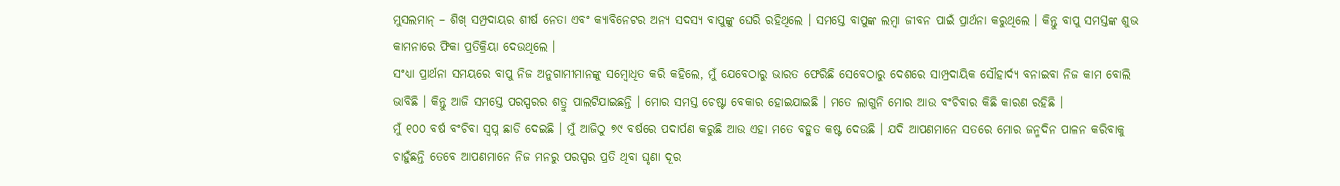ମୁସଲମାନ୍ – ଶିଖ୍ ସମ୍ପ୍ରଦାୟର ଶୀର୍ଷ ନେତା ଏବଂ କ୍ୟାବିନେଟର ଅନ୍ୟ ସଦସ୍ୟ ବାପୁଙ୍କୁ ଘେରି ରହିଥିଲେ । ସମସ୍ତେ ବାପୁଙ୍କ ଲମ୍ବା ଜୀବନ ପାଇଁ ପ୍ରାର୍ଥନା କରୁଥିଲେ । କିନ୍ତୁ ବାପୁ ସମସ୍ତଙ୍କ ଶୁଭ କାମନାରେ ଫିକା ପ୍ରତିକ୍ରିୟା ଦେଉଥିଲେ ।
ସଂଧ୍ୟା ପ୍ରାର୍ଥନା ସମୟରେ ବାପୁ ନିଜ ଅନୁଗାମୀମାନଙ୍କୁ ସମ୍ବୋଧିତ କରି କହିଲେ, ମୁଁ ଯେବେଠାରୁ ଭାରତ ଫେରିଛି ସେବେଠାରୁ ଦେଶରେ ସାମ୍ପ୍ରଦାୟିକ ସୌହାର୍ଦ୍ୟ ବନାଇବା ନିଜ କାମ ବୋଲି ଭାବିଛି । କିନ୍ତୁ ଆଜି ସମସ୍ତେ ପରସ୍ପରର ଶତ୍ରୁ ପାଲଟିଯାଇଛନ୍ତି । ମୋର ସମସ୍ତ ଚେଷ୍ଟା ବେକାର ହୋଇଯାଇଛି । ମତେ ଲାଗୁନି ମୋର ଆଉ ବଂଚିବାର କିଛି କାରଣ ରହିଛି ।
ମୁଁ ୧୦୦ ବର୍ଷ ବଂଚିବା ସ୍ବପ୍ନ ଛାଡି ଦେଇଛି । ମୁଁ ଆଜିଠୁ ୭୯ ବର୍ଷରେ ପଦାର୍ପଣ କରୁଛି ଆଉ ଏହା ମତେ ବହୁତ କଷ୍ଟ ଦେଉଛି । ଯଦି ଆପଣମାନେ ସତରେ ମୋର ଜନ୍ମଦିନ ପାଳନ କରିବାକୁ ଚାହୁଁଛନ୍ତି ତେବେ ଆପଣମାନେ ନିଜ ମନରୁ ପରସ୍ପର ପ୍ରତି ଥିବା ଘୃଣା ଦୂର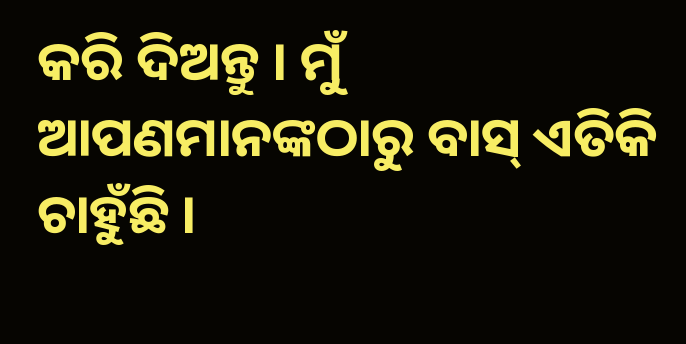କରି ଦିଅନ୍ତୁ । ମୁଁ ଆପଣମାନଙ୍କଠାରୁ ବାସ୍ ଏତିକି ଚାହୁଁଛି ।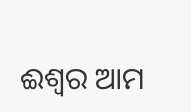ଈଶ୍ବର ଆମ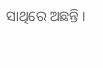ସାଥିରେ ଅଛନ୍ତି ।